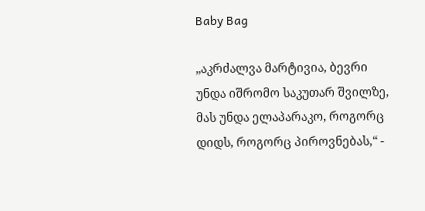Baby Bag

„აკრძალვა მარტივია, ბევრი უნდა იშრომო საკუთარ შვილზე, მას უნდა ელაპარაკო, როგორც დიდს, როგორც პიროვნებას,“ -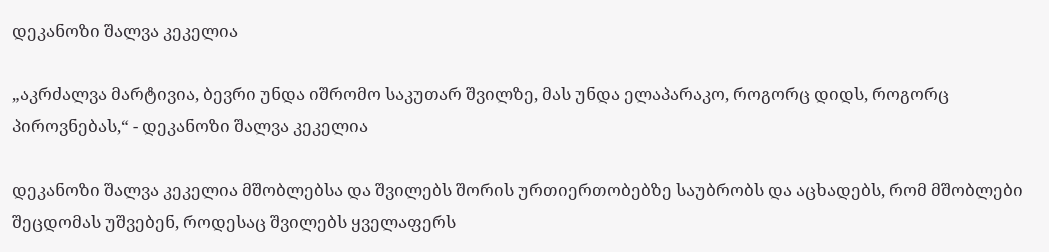დეკანოზი შალვა კეკელია

„აკრძალვა მარტივია, ბევრი უნდა იშრომო საკუთარ შვილზე, მას უნდა ელაპარაკო, როგორც დიდს, როგორც პიროვნებას,“ - დეკანოზი შალვა კეკელია

დეკანოზი შალვა კეკელია მშობლებსა და შვილებს შორის ურთიერთობებზე საუბრობს და აცხადებს, რომ მშობლები შეცდომას უშვებენ, როდესაც შვილებს ყველაფერს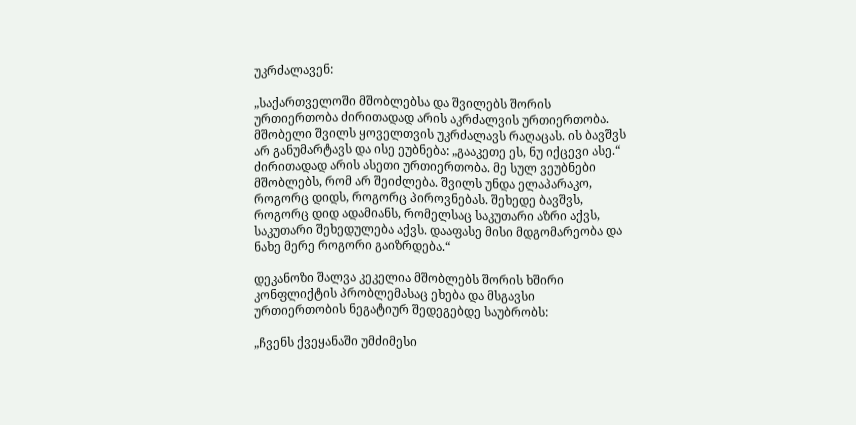უკრძალავენ:

„საქართველოში მშობლებსა და შვილებს შორის ურთიერთობა ძირითადად არის აკრძალვის ურთიერთობა. მშობელი შვილს ყოველთვის უკრძალავს რაღაცას. ის ბავშვს არ განუმარტავს და ისე ეუბნება: „გააკეთე ეს, ნუ იქცევი ასე.“ ძირითადად არის ასეთი ურთიერთობა. მე სულ ვეუბნები მშობლებს, რომ არ შეიძლება. შვილს უნდა ელაპარაკო, როგორც დიდს, როგორც პიროვნებას. შეხედე ბავშვს, როგორც დიდ ადამიანს, რომელსაც საკუთარი აზრი აქვს, საკუთარი შეხედულება აქვს. დააფასე მისი მდგომარეობა და ნახე მერე როგორი გაიზრდება.“

დეკანოზი შალვა კეკელია მშობლებს შორის ხშირი კონფლიქტის პრობლემასაც ეხება და მსგავსი ურთიერთობის ნეგატიურ შედეგებდე საუბრობს:

„ჩვენს ქვეყანაში უმძიმესი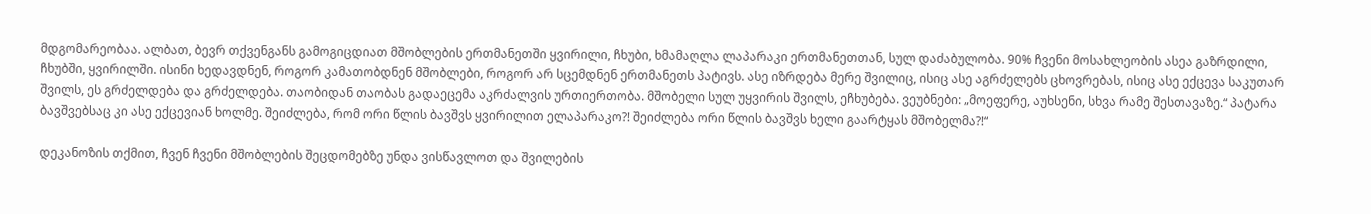მდგომარეობაა. ალბათ, ბევრ თქვენგანს გამოგიცდიათ მშობლების ერთმანეთში ყვირილი, ჩხუბი, ხმამაღლა ლაპარაკი ერთმანეთთან, სულ დაძაბულობა. 90% ჩვენი მოსახლეობის ასეა გაზრდილი, ჩხუბში, ყვირილში. ისინი ხედავდნენ, როგორ კამათობდნენ მშობლები, როგორ არ სცემდნენ ერთმანეთს პატივს. ასე იზრდება მერე შვილიც, ისიც ასე აგრძელებს ცხოვრებას, ისიც ასე ექცევა საკუთარ შვილს, ეს გრძელდება და გრძელდება. თაობიდან თაობას გადაეცემა აკრძალვის ურთიერთობა. მშობელი სულ უყვირის შვილს, ეჩხუბება. ვეუბნები: „მოეფერე, აუხსენი, სხვა რამე შესთავაზე.“ პატარა ბავშვებსაც კი ასე ექცევიან ხოლმე. შეიძლება, რომ ორი წლის ბავშვს ყვირილით ელაპარაკო?! შეიძლება ორი წლის ბავშვს ხელი გაარტყას მშობელმა?!“

დეკანოზის თქმით, ჩვენ ჩვენი მშობლების შეცდომებზე უნდა ვისწავლოთ და შვილების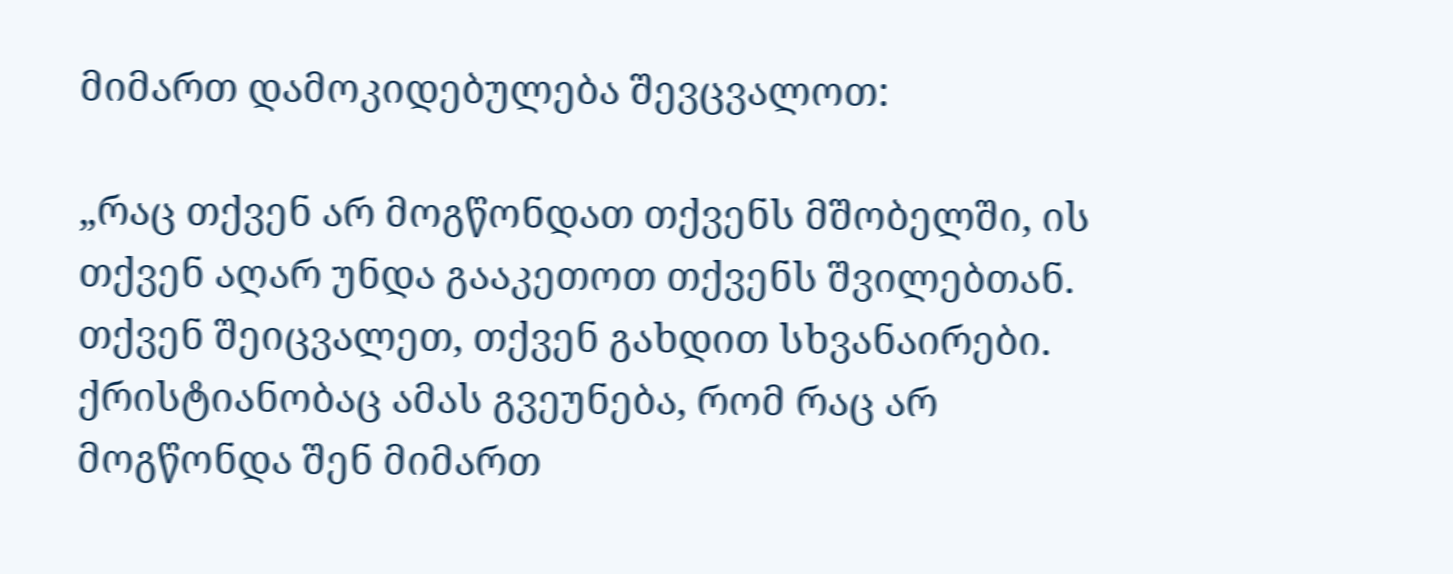მიმართ დამოკიდებულება შევცვალოთ:

„რაც თქვენ არ მოგწონდათ თქვენს მშობელში, ის თქვენ აღარ უნდა გააკეთოთ თქვენს შვილებთან. თქვენ შეიცვალეთ, თქვენ გახდით სხვანაირები. ქრისტიანობაც ამას გვეუნება, რომ რაც არ მოგწონდა შენ მიმართ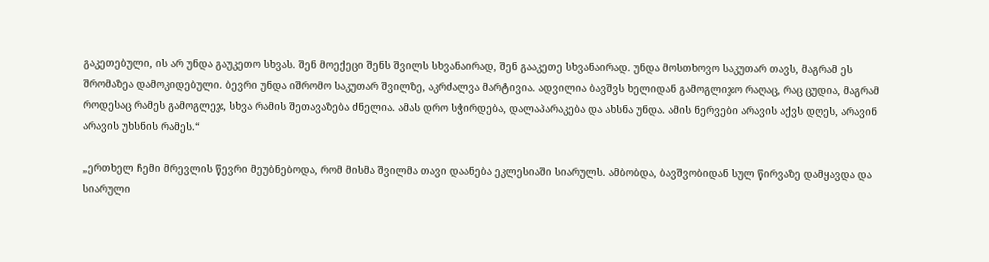გაკეთებული, ის არ უნდა გაუკეთო სხვას. შენ მოექეცი შენს შვილს სხვანაირად, შენ გააკეთე სხვანაირად. უნდა მოსთხოვო საკუთარ თავს, მაგრამ ეს შრომაზეა დამოკიდებული. ბევრი უნდა იშრომო საკუთარ შვილზე, აკრძალვა მარტივია. ადვილია ბავშვს ხელიდან გამოგლიჯო რაღაც, რაც ცუდია, მაგრამ როდესაც რამეს გამოგლეჯ, სხვა რამის შეთავაზება ძნელია. ამას დრო სჭირდება, დალაპარაკება და ახსნა უნდა. ამის ნერვები არავის აქვს დღეს, არავინ არავის უხსნის რამეს.“

„ერთხელ ჩემი მრევლის წევრი მეუბნებოდა, რომ მისმა შვილმა თავი დაანება ეკლესიაში სიარულს. ამბობდა, ბავშვობიდან სულ წირვაზე დამყავდა და სიარული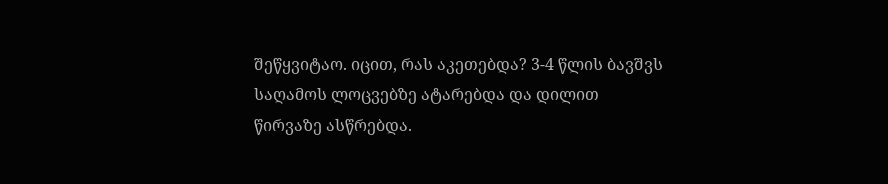შეწყვიტაო. იცით, რას აკეთებდა? 3-4 წლის ბავშვს საღამოს ლოცვებზე ატარებდა და დილით წირვაზე ასწრებდა.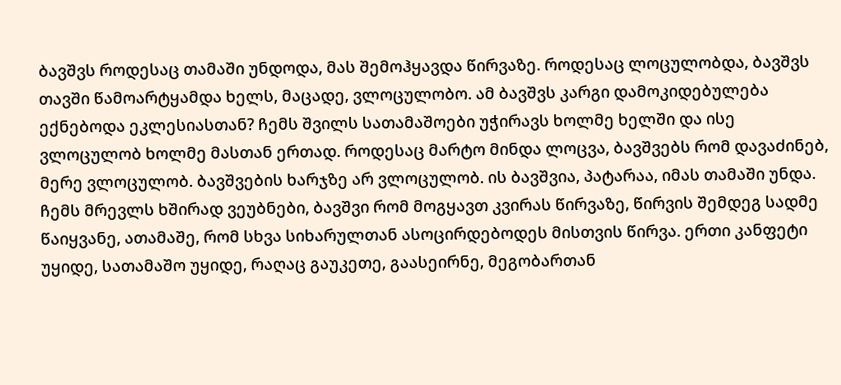ბავშვს როდესაც თამაში უნდოდა, მას შემოჰყავდა წირვაზე. როდესაც ლოცულობდა, ბავშვს თავში წამოარტყამდა ხელს, მაცადე, ვლოცულობო. ამ ბავშვს კარგი დამოკიდებულება ექნებოდა ეკლესიასთან? ჩემს შვილს სათამაშოები უჭირავს ხოლმე ხელში და ისე ვლოცულობ ხოლმე მასთან ერთად. როდესაც მარტო მინდა ლოცვა, ბავშვებს რომ დავაძინებ, მერე ვლოცულობ. ბავშვების ხარჯზე არ ვლოცულობ. ის ბავშვია, პატარაა, იმას თამაში უნდა. ჩემს მრევლს ხშირად ვეუბნები, ბავშვი რომ მოგყავთ კვირას წირვაზე, წირვის შემდეგ სადმე წაიყვანე, ათამაშე, რომ სხვა სიხარულთან ასოცირდებოდეს მისთვის წირვა. ერთი კანფეტი უყიდე, სათამაშო უყიდე, რაღაც გაუკეთე, გაასეირნე, მეგობართან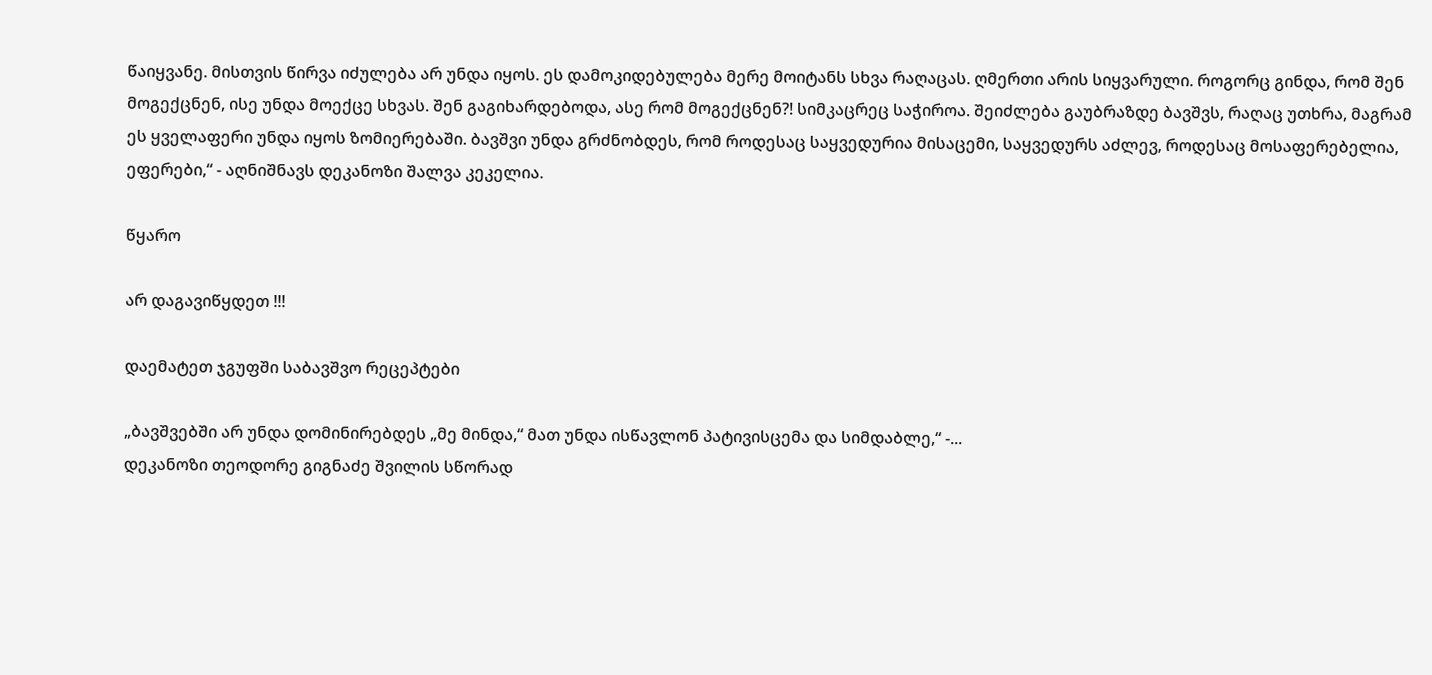წაიყვანე. მისთვის წირვა იძულება არ უნდა იყოს. ეს დამოკიდებულება მერე მოიტანს სხვა რაღაცას. ღმერთი არის სიყვარული. როგორც გინდა, რომ შენ მოგექცნენ, ისე უნდა მოექცე სხვას. შენ გაგიხარდებოდა, ასე რომ მოგექცნენ?! სიმკაცრეც საჭიროა. შეიძლება გაუბრაზდე ბავშვს, რაღაც უთხრა, მაგრამ ეს ყველაფერი უნდა იყოს ზომიერებაში. ბავშვი უნდა გრძნობდეს, რომ როდესაც საყვედურია მისაცემი, საყვედურს აძლევ, როდესაც მოსაფერებელია, ეფერები,“ - აღნიშნავს დეკანოზი შალვა კეკელია.

წყარო

არ დაგავიწყდეთ !!!

დაემატეთ ჯგუფში საბავშვო რეცეპტები

„ბავშვებში არ უნდა დომინირებდეს „მე მინდა,“ მათ უნდა ისწავლონ პატივისცემა და სიმდაბლე,“ -...
დეკანოზი თეოდორე გიგნაძე შვილის სწორად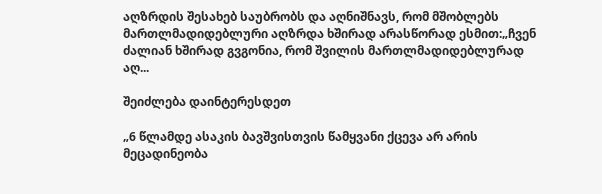აღზრდის შესახებ საუბრობს და აღნიშნავს, რომ მშობლებს მართლმადიდებლური აღზრდა ხშირად არასწორად ესმით:„ჩვენ ძალიან ხშირად გვგონია, რომ შვილის მართლმადიდებლურად აღ...

შეიძლება დაინტერესდეთ

„6 წლამდე ასაკის ბავშვისთვის წამყვანი ქცევა არ არის მეცადინეობა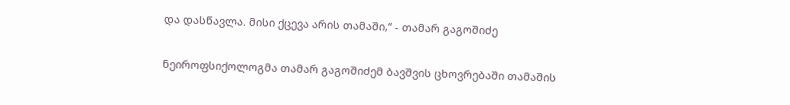და დასწავლა. მისი ქცევა არის თამაში,“ - თამარ გაგოშიძე

ნეიროფსიქოლოგმა თამარ გაგოშიძემ ბავშვის ცხოვრებაში თამაშის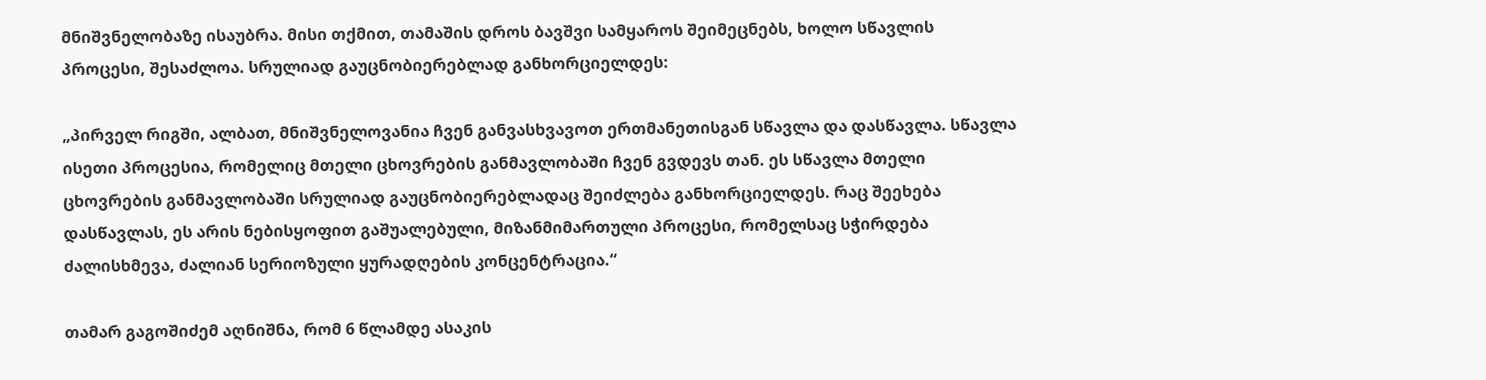მნიშვნელობაზე ისაუბრა. მისი თქმით, თამაშის დროს ბავშვი სამყაროს შეიმეცნებს, ხოლო სწავლის პროცესი, შესაძლოა. სრულიად გაუცნობიერებლად განხორციელდეს:

„პირველ რიგში, ალბათ, მნიშვნელოვანია ჩვენ განვასხვავოთ ერთმანეთისგან სწავლა და დასწავლა. სწავლა ისეთი პროცესია, რომელიც მთელი ცხოვრების განმავლობაში ჩვენ გვდევს თან. ეს სწავლა მთელი ცხოვრების განმავლობაში სრულიად გაუცნობიერებლადაც შეიძლება განხორციელდეს. რაც შეეხება დასწავლას, ეს არის ნებისყოფით გაშუალებული, მიზანმიმართული პროცესი, რომელსაც სჭირდება ძალისხმევა, ძალიან სერიოზული ყურადღების კონცენტრაცია.“

თამარ გაგოშიძემ აღნიშნა, რომ 6 წლამდე ასაკის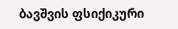ბავშვის ფსიქიკური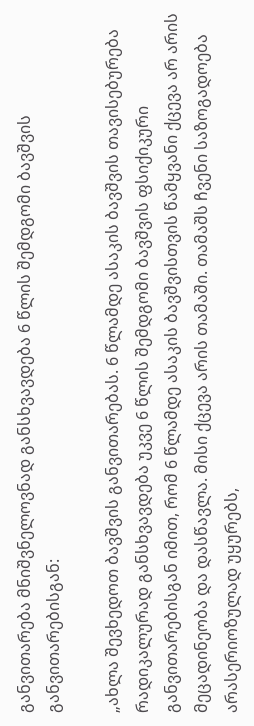განვითარება მნიშვნელოვნად განსხვავდება 6 წლის შემდგომი ბავშვის განვითარებისგან:

„ახლა შევხედოთ ბავშვის განვითარებას. 6 წლამდე ასაკის ბავშვის თავისებურება რადიკალურად განსხვავდება უკვე 6 წლის შემდგომი ბავშვის ფსიქიკური განვითარებისგან იმით, რომ 6 წლამდე ასაკის ბავშვისთვის წამყვანი ქცევა არ არის მეცადინეობა და დასწავლა. მისი ქცევა არის თამაში. თამაშს ჩვენი საზოგადოება არასერიოზულად უყურებს,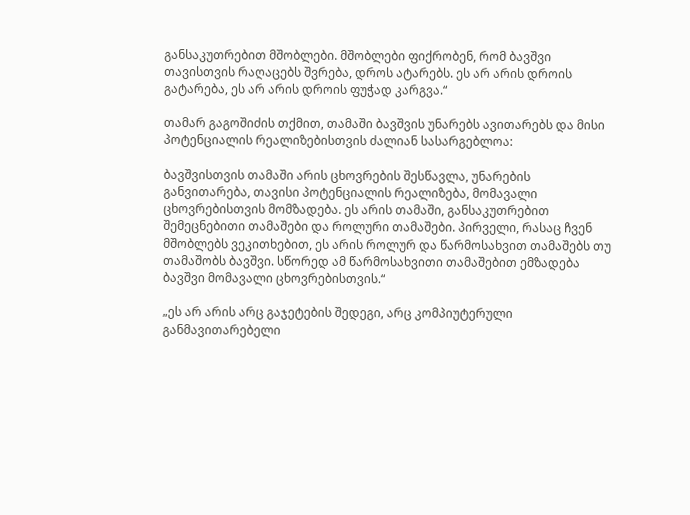განსაკუთრებით მშობლები. მშობლები ფიქრობენ, რომ ბავშვი თავისთვის რაღაცებს შვრება, დროს ატარებს. ეს არ არის დროის გატარება, ეს არ არის დროის ფუჭად კარგვა.“

თამარ გაგოშიძის თქმით, თამაში ბავშვის უნარებს ავითარებს და მისი პოტენციალის რეალიზებისთვის ძალიან სასარგებლოა:

ბავშვისთვის თამაში არის ცხოვრების შესწავლა, უნარების განვითარება, თავისი პოტენციალის რეალიზება, მომავალი ცხოვრებისთვის მომზადება. ეს არის თამაში, განსაკუთრებით შემეცნებითი თამაშები და როლური თამაშები. პირველი, რასაც ჩვენ მშობლებს ვეკითხებით, ეს არის როლურ და წარმოსახვით თამაშებს თუ თამაშობს ბავშვი. სწორედ ამ წარმოსახვითი თამაშებით ემზადება ბავშვი მომავალი ცხოვრებისთვის.“

„ეს არ არის არც გაჯეტების შედეგი, არც კომპიუტერული განმავითარებელი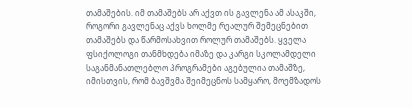თამაშების. იმ თამაშებს არ აქვთ ის გავლენა ამ ასაკში, როგორი გავლენაც აქვს ხოლმე რეალურ შემეცნებით თამაშებს და წარმოსახვით როლურ თამაშებს. ყველა ფსიქოლოგი თანმხდება იმაზე და კარგი სკოლამდელი საგანმანათლებლო პროგრამები აგებულია თამაშზე, იმისთვის, რომ ბავშვმა შეიმეცნოს სამყარო, მოემზადოს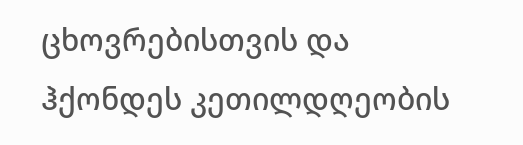ცხოვრებისთვის და ჰქონდეს კეთილდღეობის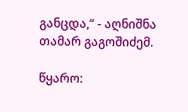განცდა,“ - აღნიშნა თამარ გაგოშიძემ.

წყარო: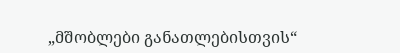„მშობლები განათლებისთვის“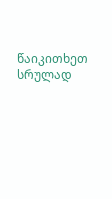წაიკითხეთ სრულად